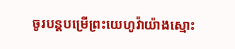ចូរបន្ដបម្រើព្រះយេហូវ៉ាយ៉ាងស្មោះ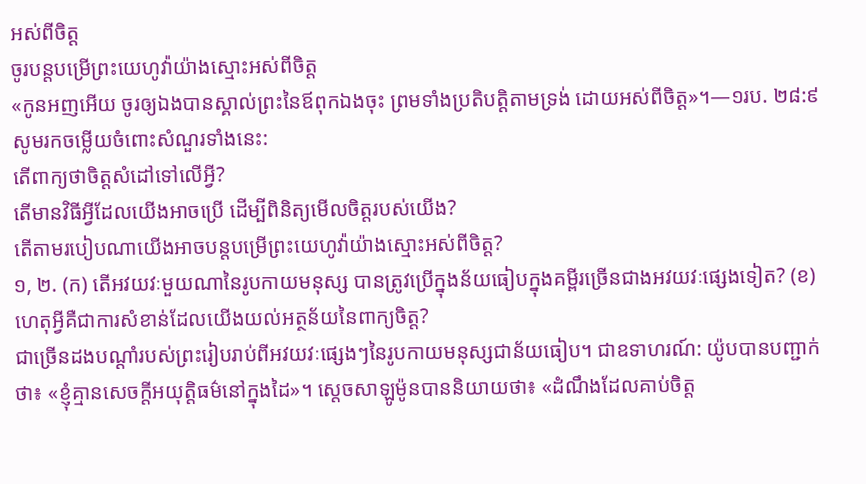អស់ពីចិត្ដ
ចូរបន្តបម្រើព្រះយេហូវ៉ាយ៉ាងស្មោះអស់ពីចិត្ត
«កូនអញអើយ ចូរឲ្យឯងបានស្គាល់ព្រះនៃឪពុកឯងចុះ ព្រមទាំងប្រតិបត្ដិតាមទ្រង់ ដោយអស់ពីចិត្ត»។—១រប. ២៨:៩
សូមរកចម្លើយចំពោះសំណួរទាំងនេះ:
តើពាក្យថាចិត្តសំដៅទៅលើអ្វី?
តើមានវិធីអ្វីដែលយើងអាចប្រើ ដើម្បីពិនិត្យមើលចិត្តរបស់យើង?
តើតាមរបៀបណាយើងអាចបន្តបម្រើព្រះយេហូវ៉ាយ៉ាងស្មោះអស់ពីចិត្ត?
១, ២. (ក) តើអវយវៈមួយណានៃរូបកាយមនុស្ស បានត្រូវប្រើក្នុងន័យធៀបក្នុងគម្ពីរច្រើនជាងអវយវៈផ្សេងទៀត? (ខ) ហេតុអ្វីគឺជាការសំខាន់ដែលយើងយល់អត្ថន័យនៃពាក្យចិត្ត?
ជាច្រើនដងបណ្ដាំរបស់ព្រះរៀបរាប់ពីអវយវៈផ្សេងៗនៃរូបកាយមនុស្សជាន័យធៀប។ ជាឧទាហរណ៍: យ៉ូបបានបញ្ជាក់ថា៖ «ខ្ញុំគ្មានសេចក្ដីអយុត្ដិធម៌នៅក្នុងដៃ»។ ស្តេចសាឡូម៉ូនបាននិយាយថា៖ «ដំណឹងដែលគាប់ចិត្ត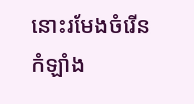នោះរមែងចំរើនកំឡាំង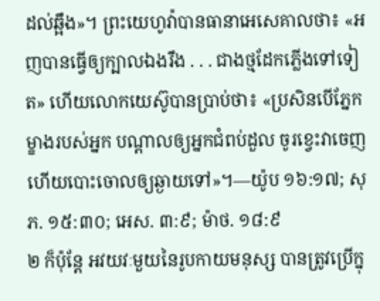ដល់ឆ្អឹង»។ ព្រះយេហូវ៉ាបានធានាអេសេគាលថា៖ «អញបានធ្វើឲ្យក្បាលឯងរឹង . . . ជាងថ្មដែកភ្លើងទៅទៀត» ហើយលោកយេស៊ូបានប្រាប់ថា៖ «ប្រសិនបើភ្នែកម្ខាងរបស់អ្នក បណ្ដាលឲ្យអ្នកជំពប់ដួល ចូរខ្វេះវាចេញ ហើយបោះចោលឲ្យឆ្ងាយទៅ»។—យ៉ូប ១៦:១៧; សុភ. ១៥:៣០; អេស. ៣:៩; ម៉ាថ. ១៨:៩
២ ក៏ប៉ុន្តែ អវយវៈមួយនៃរូបកាយមនុស្ស បានត្រូវប្រើក្នុ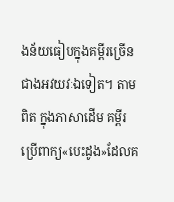ងន័យធៀបក្នុងគម្ពីរច្រើនជាងអវយវៈឯទៀត។ តាមពិត ក្នុងភាសាដើម គម្ពីរប្រើពាក្យ«បេះដូង»ដែលគ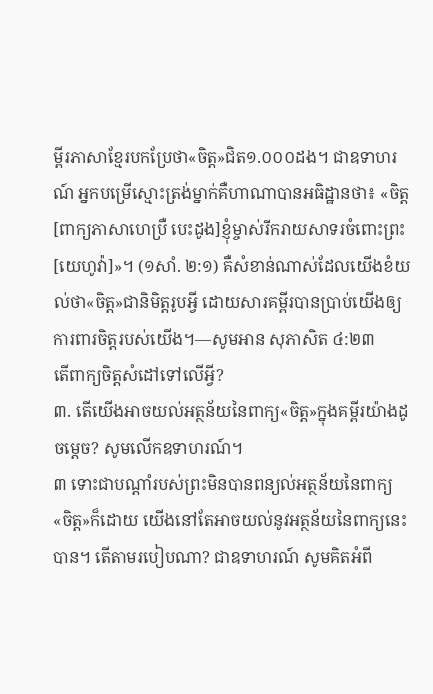ម្ពីរភាសាខ្មែរបកប្រែថា«ចិត្ត»ជិត១.០០០ដង។ ជាឧទាហរណ៍ អ្នកបម្រើស្មោះត្រង់ម្នាក់គឺហាណាបានអធិដ្ឋានថា៖ «ចិត្ត[ពាក្យភាសាហេប្រឺ បេះដូង]ខ្ញុំម្ចាស់រីករាយសាទរចំពោះព្រះ[យេហូវ៉ា]»។ (១សាំ. ២:១) គឺសំខាន់ណាស់ដែលយើងខំយល់ថា«ចិត្ត»ជានិមិត្តរូបអ្វី ដោយសារគម្ពីរបានប្រាប់យើងឲ្យការពារចិត្តរបស់យើង។—សូមអាន សុភាសិត ៤:២៣
តើពាក្យចិត្តសំដៅទៅលើអ្វី?
៣. តើយើងអាចយល់អត្ថន័យនៃពាក្យ«ចិត្ត»ក្នុងគម្ពីរយ៉ាងដូចម្ដេច? សូមលើកឧទាហរណ៍។
៣ ទោះជាបណ្ដាំរបស់ព្រះមិនបានពន្យល់អត្ថន័យនៃពាក្យ«ចិត្ត»ក៏ដោយ យើងនៅតែអាចយល់នូវអត្ថន័យនៃពាក្យនេះបាន។ តើតាមរបៀបណា? ជាឧទាហរណ៍ សូមគិតអំពី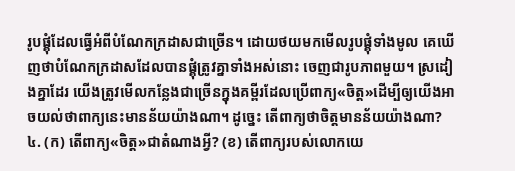រូបផ្គុំដែលធ្វើអំពីបំណែកក្រដាសជាច្រើន។ ដោយថយមកមើលរូបផ្គុំទាំងមូល គេឃើញថាបំណែកក្រដាសដែលបានផ្គុំត្រូវគ្នាទាំងអស់នោះ ចេញជារូបភាពមួយ។ ស្រដៀងគ្នាដែរ យើងត្រូវមើលកន្លែងជាច្រើនក្នុងគម្ពីរដែលប្រើពាក្យ«ចិត្ត»ដើម្បីឲ្យយើងអាចយល់ថាពាក្យនេះមានន័យយ៉ាងណា។ ដូច្នេះ តើពាក្យថាចិត្តមានន័យយ៉ាងណា?
៤. (ក) តើពាក្យ«ចិត្ត»ជាតំណាងអ្វី? (ខ) តើពាក្យរបស់លោកយេ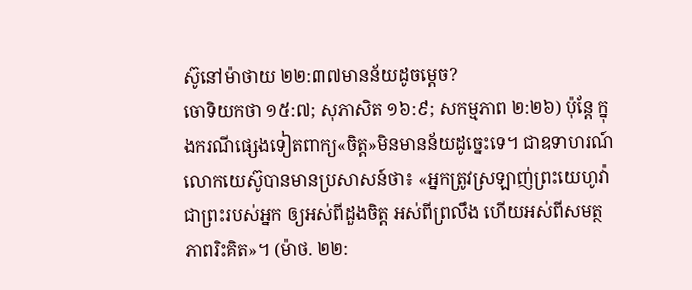ស៊ូនៅម៉ាថាយ ២២:៣៧មានន័យដូចម្ដេច?
ចោទិយកថា ១៥:៧; សុភាសិត ១៦:៩; សកម្មភាព ២:២៦) ប៉ុន្តែ ក្នុងករណីផ្សេងទៀតពាក្យ«ចិត្ត»មិនមានន័យដូច្នេះទេ។ ជាឧទាហរណ៍ លោកយេស៊ូបានមានប្រសាសន៍ថា៖ «អ្នកត្រូវស្រឡាញ់ព្រះយេហូវ៉ាជាព្រះរបស់អ្នក ឲ្យអស់ពីដួងចិត្ត អស់ពីព្រលឹង ហើយអស់ពីសមត្ថភាពរិះគិត»។ (ម៉ាថ. ២២: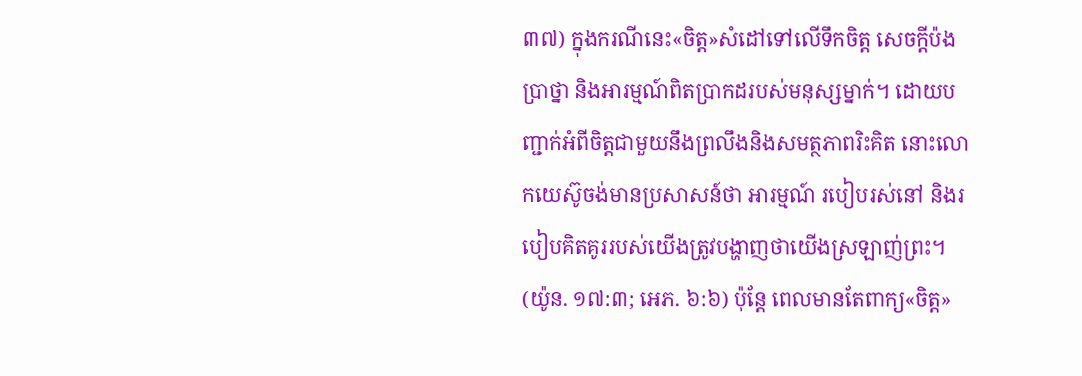៣៧) ក្នុងករណីនេះ«ចិត្ត»សំដៅទៅលើទឹកចិត្ត សេចក្ដីប៉ងប្រាថ្នា និងអារម្មណ៍ពិតប្រាកដរបស់មនុស្សម្នាក់។ ដោយបញ្ជាក់អំពីចិត្តជាមួយនឹងព្រលឹងនិងសមត្ថភាពរិះគិត នោះលោកយេស៊ូចង់មានប្រសាសន៍ថា អារម្មណ៍ របៀបរស់នៅ និងរបៀបគិតគូររបស់យើងត្រូវបង្ហាញថាយើងស្រឡាញ់ព្រះ។ (យ៉ូន. ១៧:៣; អេភ. ៦:៦) ប៉ុន្តែ ពេលមានតែពាក្យ«ចិត្ត»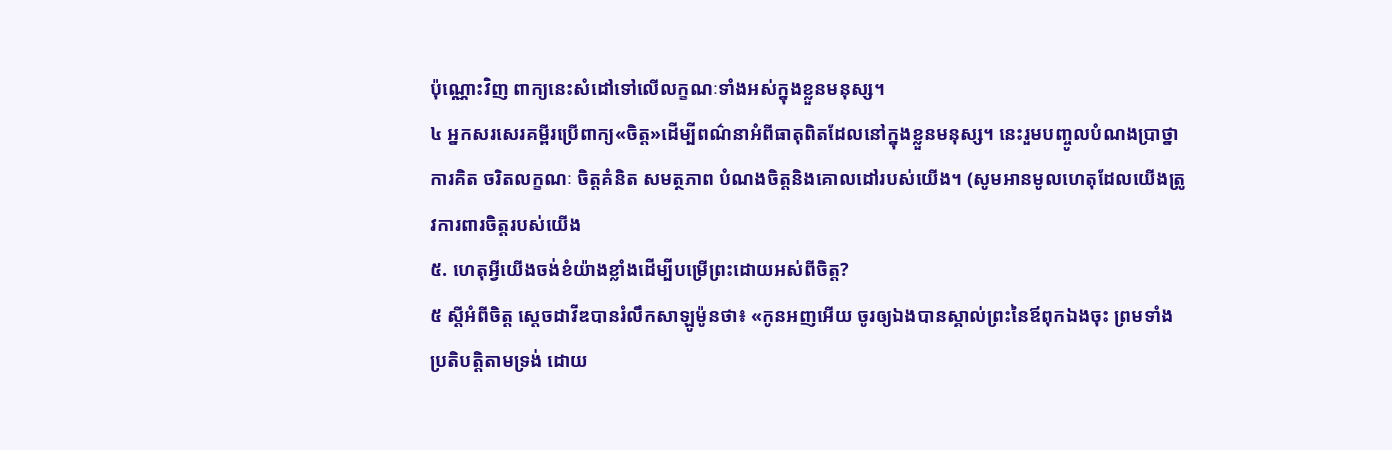ប៉ុណ្ណោះវិញ ពាក្យនេះសំដៅទៅលើលក្ខណៈទាំងអស់ក្នុងខ្លួនមនុស្ស។
៤ អ្នកសរសេរគម្ពីរប្រើពាក្យ«ចិត្ត»ដើម្បីពណ៌នាអំពីធាតុពិតដែលនៅក្នុងខ្លួនមនុស្ស។ នេះរួមបញ្ចូលបំណងប្រាថ្នា ការគិត ចរិតលក្ខណៈ ចិត្តគំនិត សមត្ថភាព បំណងចិត្តនិងគោលដៅរបស់យើង។ (សូមអានមូលហេតុដែលយើងត្រូវការពារចិត្តរបស់យើង
៥. ហេតុអ្វីយើងចង់ខំយ៉ាងខ្លាំងដើម្បីបម្រើព្រះដោយអស់ពីចិត្ត?
៥ ស្តីអំពីចិត្ត ស្តេចដាវីឌបានរំលឹកសាឡូម៉ូនថា៖ «កូនអញអើយ ចូរឲ្យឯងបានស្គាល់ព្រះនៃឪពុកឯងចុះ ព្រមទាំងប្រតិបត្ដិតាមទ្រង់ ដោយ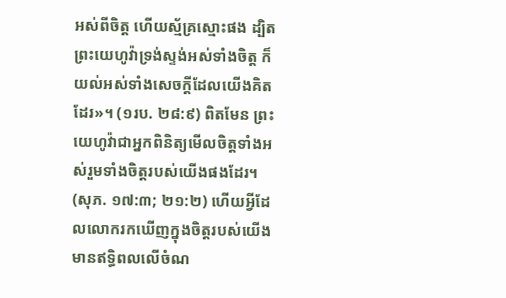អស់ពីចិត្ត ហើយស្ម័គ្រស្មោះផង ដ្បិតព្រះយេហូវ៉ាទ្រង់ស្ទង់អស់ទាំងចិត្ត ក៏យល់អស់ទាំងសេចក្ដីដែលយើងគិតដែរ»។ (១រប. ២៨:៩) ពិតមែន ព្រះយេហូវ៉ាជាអ្នកពិនិត្យមើលចិត្តទាំងអស់រួមទាំងចិត្តរបស់យើងផងដែរ។ (សុភ. ១៧:៣; ២១:២) ហើយអ្វីដែលលោករកឃើញក្នុងចិត្តរបស់យើងមានឥទ្ធិពលលើចំណ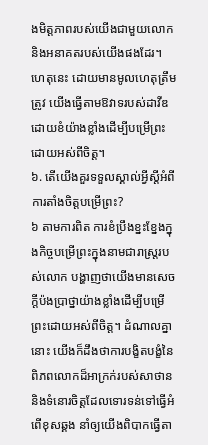ងមិត្តភាពរបស់យើងជាមួយលោកនិងអនាគតរបស់យើងផងដែរ។ ហេតុនេះ ដោយមានមូលហេតុត្រឹមត្រូវ យើងធ្វើតាមឱវាទរបស់ដាវីឌដោយខំយ៉ាងខ្លាំងដើម្បីបម្រើព្រះដោយអស់ពីចិត្ត។
៦. តើយើងគួរទទួលស្គាល់អ្វីស្តីអំពីការតាំងចិត្តបម្រើព្រះ?
៦ តាមការពិត ការខំប្រឹងខ្នះខ្នែងក្នុងកិច្ចបម្រើព្រះក្នុងនាមជារាស្ត្ររបស់លោក បង្ហាញថាយើងមានសេចក្ដីប៉ងប្រាថ្នាយ៉ាងខ្លាំងដើម្បីបម្រើព្រះដោយអស់ពីចិត្ត។ ដំណាលគ្នានោះ យើងក៏ដឹងថាការបង្ខិតបង្ខំនៃពិភពលោកដ៏អាក្រក់របស់សាថាននិងទំនោរចិត្តដែលទោរទន់ទៅធ្វើអំពើខុសឆ្គង នាំឲ្យយើងពិបាកធ្វើតា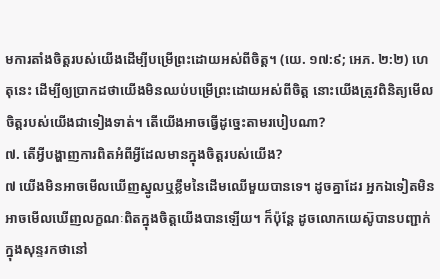មការតាំងចិត្តរបស់យើងដើម្បីបម្រើព្រះដោយអស់ពីចិត្ត។ (យេ. ១៧:៩; អេភ. ២:២) ហេតុនេះ ដើម្បីឲ្យប្រាកដថាយើងមិនឈប់បម្រើព្រះដោយអស់ពីចិត្ត នោះយើងត្រូវពិនិត្យមើលចិត្តរបស់យើងជាទៀងទាត់។ តើយើងអាចធ្វើដូច្នេះតាមរបៀបណា?
៧. តើអ្វីបង្ហាញការពិតអំពីអ្វីដែលមានក្នុងចិត្តរបស់យើង?
៧ យើងមិនអាចមើលឃើញស្នូលឬខ្លឹមនៃដើមឈើមួយបានទេ។ ដូចគ្នាដែរ អ្នកឯទៀតមិនអាចមើលឃើញលក្ខណៈពិតក្នុងចិត្តយើងបានឡើយ។ ក៏ប៉ុន្តែ ដូចលោកយេស៊ូបានបញ្ជាក់ក្នុងសុន្ទរកថានៅ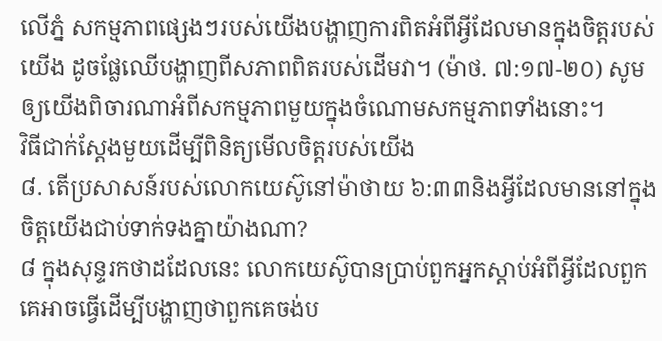លើភ្នំ សកម្មភាពផ្សេងៗរបស់យើងបង្ហាញការពិតអំពីអ្វីដែលមានក្នុងចិត្តរបស់យើង ដូចផ្លែឈើបង្ហាញពីសភាពពិតរបស់ដើមវា។ (ម៉ាថ. ៧:១៧-២០) សូមឲ្យយើងពិចារណាអំពីសកម្មភាពមួយក្នុងចំណោមសកម្មភាពទាំងនោះ។
វិធីជាក់ស្តែងមួយដើម្បីពិនិត្យមើលចិត្តរបស់យើង
៨. តើប្រសាសន៍របស់លោកយេស៊ូនៅម៉ាថាយ ៦:៣៣និងអ្វីដែលមាននៅក្នុងចិត្តយើងជាប់ទាក់ទងគ្នាយ៉ាងណា?
៨ ក្នុងសុន្ទរកថាដដែលនេះ លោកយេស៊ូបានប្រាប់ពួកអ្នកស្ដាប់អំពីអ្វីដែលពួកគេអាចធ្វើដើម្បីបង្ហាញថាពួកគេចង់ប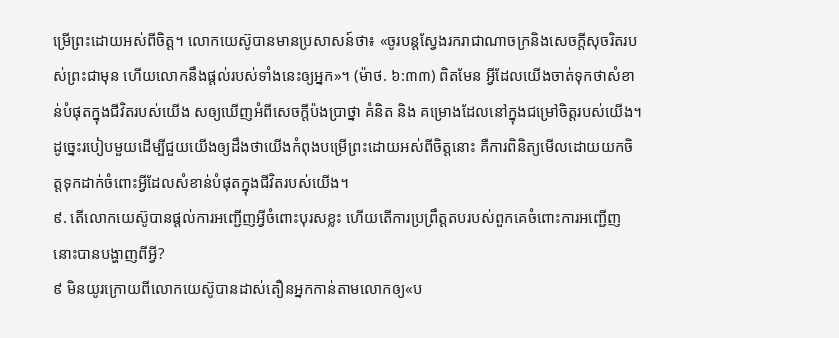ម្រើព្រះដោយអស់ពីចិត្ត។ លោកយេស៊ូបានមានប្រសាសន៍ថា៖ «ចូរបន្តស្វែងរករាជាណាចក្រនិងសេចក្ដីសុចរិតរបស់ព្រះជាមុន ហើយលោកនឹងផ្ដល់របស់ទាំងនេះឲ្យអ្នក»។ (ម៉ាថ. ៦:៣៣) ពិតមែន អ្វីដែលយើងចាត់ទុកថាសំខាន់បំផុតក្នុងជីវិតរបស់យើង សឲ្យឃើញអំពីសេចក្ដីប៉ងប្រាថ្នា គំនិត និង គម្រោងដែលនៅក្នុងជម្រៅចិត្តរបស់យើង។ ដូច្នេះរបៀបមួយដើម្បីជួយយើងឲ្យដឹងថាយើងកំពុងបម្រើព្រះដោយអស់ពីចិត្តនោះ គឺការពិនិត្យមើលដោយយកចិត្តទុកដាក់ចំពោះអ្វីដែលសំខាន់បំផុតក្នុងជីវិតរបស់យើង។
៩. តើលោកយេស៊ូបានផ្ដល់ការអញ្ជើញអ្វីចំពោះបុរសខ្លះ ហើយតើការប្រព្រឹត្តតបរបស់ពួកគេចំពោះការអញ្ជើញនោះបានបង្ហាញពីអ្វី?
៩ មិនយូរក្រោយពីលោកយេស៊ូបានដាស់តឿនអ្នកកាន់តាមលោកឲ្យ«ប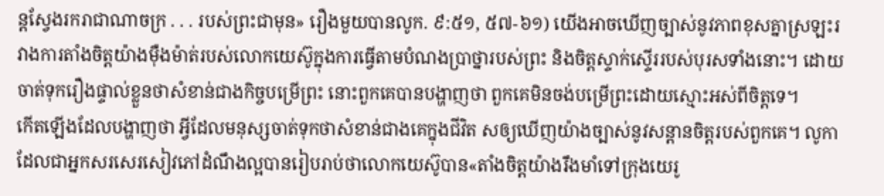ន្តស្វែងរករាជាណាចក្រ . . . របស់ព្រះជាមុន» រឿងមួយបានលូក. ៩:៥១, ៥៧-៦១) យើងអាចឃើញច្បាស់នូវភាពខុសគ្នាស្រឡះរវាងការតាំងចិត្តយ៉ាងម៉ឺងម៉ាត់របស់លោកយេស៊ូក្នុងការធ្វើតាមបំណងប្រាថ្នារបស់ព្រះ និងចិត្តស្ទាក់ស្ទើររបស់បុរសទាំងនោះ។ ដោយចាត់ទុករឿងផ្ទាល់ខ្លួនថាសំខាន់ជាងកិច្ចបម្រើព្រះ នោះពួកគេបានបង្ហាញថា ពួកគេមិនចង់បម្រើព្រះដោយស្មោះអស់ពីចិត្តទេ។
កើតឡើងដែលបង្ហាញថា អ្វីដែលមនុស្សចាត់ទុកថាសំខាន់ជាងគេក្នុងជីវិត សឲ្យឃើញយ៉ាងច្បាស់នូវសន្ដានចិត្តរបស់ពួកគេ។ លូកាដែលជាអ្នកសរសេរសៀវភៅដំណឹងល្អបានរៀបរាប់ថាលោកយេស៊ូបាន«តាំងចិត្តយ៉ាងរឹងមាំទៅក្រុងយេរូ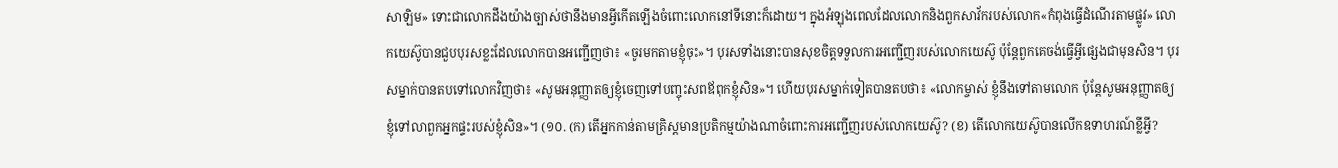សាឡិម» ទោះជាលោកដឹងយ៉ាងច្បាស់ថានឹងមានអ្វីកើតឡើងចំពោះលោកនៅទីនោះក៏ដោយ។ ក្នុងអំឡុងពេលដែលលោកនិងពួកសាវ័ករបស់លោក«កំពុងធ្វើដំណើរតាមផ្លូវ» លោកយេស៊ូបានជួបបុរសខ្លះដែលលោកបានអញ្ជើញថា៖ «ចូរមកតាមខ្ញុំចុះ»។ បុរសទាំងនោះបានសុខចិត្តទទួលការអញ្ជើញរបស់លោកយេស៊ូ ប៉ុន្តែពួកគេចង់ធ្វើអ្វីផ្សេងជាមុនសិន។ បុរសម្នាក់បានតបទៅលោកវិញថា៖ «សូមអនុញ្ញាតឲ្យខ្ញុំចេញទៅបញ្ចុះសពឪពុកខ្ញុំសិន»។ ហើយបុរសម្នាក់ទៀតបានតបថា៖ «លោកម្ចាស់ ខ្ញុំនឹងទៅតាមលោក ប៉ុន្តែសូមអនុញ្ញាតឲ្យខ្ញុំទៅលាពួកអ្នកផ្ទះរបស់ខ្ញុំសិន»។ (១០. (ក) តើអ្នកកាន់តាមគ្រិស្តមានប្រតិកម្មយ៉ាងណាចំពោះការអញ្ជើញរបស់លោកយេស៊ូ? (ខ) តើលោកយេស៊ូបានលើកឧទាហរណ៍ខ្លីអ្វី?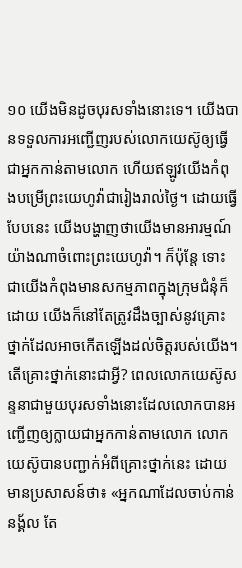១០ យើងមិនដូចបុរសទាំងនោះទេ។ យើងបានទទួលការអញ្ជើញរបស់លោកយេស៊ូឲ្យធ្វើជាអ្នកកាន់តាមលោក ហើយឥឡូវយើងកំពុងបម្រើព្រះយេហូវ៉ាជារៀងរាល់ថ្ងៃ។ ដោយធ្វើបែបនេះ យើងបង្ហាញថាយើងមានអារម្មណ៍យ៉ាងណាចំពោះព្រះយេហូវ៉ា។ ក៏ប៉ុន្តែ ទោះជាយើងកំពុងមានសកម្មភាពក្នុងក្រុមជំនុំក៏ដោយ យើងក៏នៅតែត្រូវដឹងច្បាស់នូវគ្រោះថ្នាក់ដែលអាចកើតឡើងដល់ចិត្តរបស់យើង។ តើគ្រោះថ្នាក់នោះជាអ្វី? ពេលលោកយេស៊ូសន្ទនាជាមួយបុរសទាំងនោះដែលលោកបានអញ្ជើញឲ្យក្លាយជាអ្នកកាន់តាមលោក លោកយេស៊ូបានបញ្ជាក់អំពីគ្រោះថ្នាក់នេះ ដោយមានប្រសាសន៍ថា៖ «អ្នកណាដែលចាប់កាន់នង្គ័ល តែ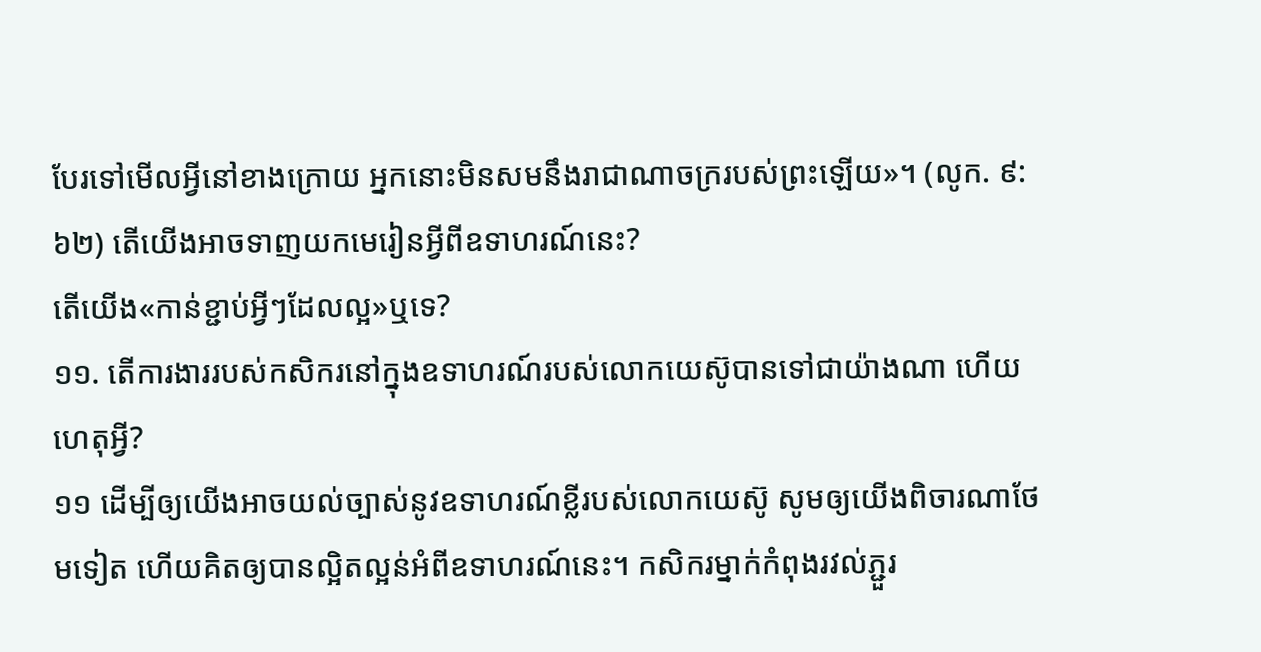បែរទៅមើលអ្វីនៅខាងក្រោយ អ្នកនោះមិនសមនឹងរាជាណាចក្ររបស់ព្រះឡើយ»។ (លូក. ៩:៦២) តើយើងអាចទាញយកមេរៀនអ្វីពីឧទាហរណ៍នេះ?
តើយើង«កាន់ខ្ជាប់អ្វីៗដែលល្អ»ឬទេ?
១១. តើការងាររបស់កសិករនៅក្នុងឧទាហរណ៍របស់លោកយេស៊ូបានទៅជាយ៉ាងណា ហើយហេតុអ្វី?
១១ ដើម្បីឲ្យយើងអាចយល់ច្បាស់នូវឧទាហរណ៍ខ្លីរបស់លោកយេស៊ូ សូមឲ្យយើងពិចារណាថែមទៀត ហើយគិតឲ្យបានល្អិតល្អន់អំពីឧទាហរណ៍នេះ។ កសិករម្នាក់កំពុងរវល់ភ្ជួរ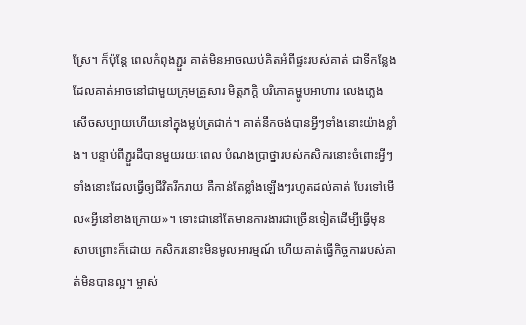ស្រែ។ ក៏ប៉ុន្តែ ពេលកំពុងភ្ជួរ គាត់មិនអាចឈប់គិតអំពីផ្ទះរបស់គាត់ ជាទីកន្លែងដែលគាត់អាចនៅជាមួយក្រុមគ្រួសារ មិត្តភក្ដិ បរិភោគម្ហូបអាហារ លេងភ្លេង សើចសប្បាយហើយនៅក្នុងម្លប់ត្រជាក់។ គាត់នឹកចង់បានអ្វីៗទាំងនោះយ៉ាងខ្លាំង។ បន្ទាប់ពីភ្ជួរដីបានមួយរយៈពេល បំណងប្រាថ្នារបស់កសិករនោះចំពោះអ្វីៗទាំងនោះដែលធ្វើឲ្យជីវិតរីករាយ គឺកាន់តែខ្លាំងឡើងៗរហូតដល់គាត់ បែរទៅមើល«អ្វីនៅខាងក្រោយ»។ ទោះជានៅតែមានការងារជាច្រើនទៀតដើម្បីធ្វើមុនសាបព្រោះក៏ដោយ កសិករនោះមិនមូលអារម្មណ៍ ហើយគាត់ធ្វើកិច្ចការរបស់គាត់មិនបានល្អ។ ម្ចាស់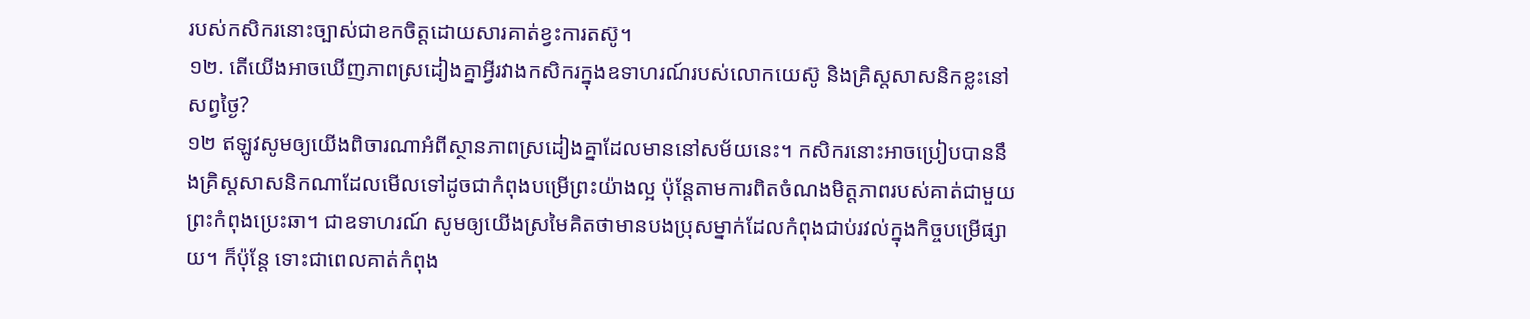របស់កសិករនោះច្បាស់ជាខកចិត្តដោយសារគាត់ខ្វះការតស៊ូ។
១២. តើយើងអាចឃើញភាពស្រដៀងគ្នាអ្វីរវាងកសិករក្នុងឧទាហរណ៍របស់លោកយេស៊ូ និងគ្រិស្តសាសនិកខ្លះនៅសព្វថ្ងៃ?
១២ ឥឡូវសូមឲ្យយើងពិចារណាអំពីស្ថានភាពស្រដៀងគ្នាដែលមាននៅសម័យនេះ។ កសិករនោះអាចប្រៀបបាននឹងគ្រិស្តសាសនិកណាដែលមើលទៅដូចជាកំពុងបម្រើព្រះយ៉ាងល្អ ប៉ុន្តែតាមការពិតចំណងមិត្តភាពរបស់គាត់ជាមួយព្រះកំពុងប្រេះឆា។ ជាឧទាហរណ៍ សូមឲ្យយើងស្រមៃគិតថាមានបងប្រុសម្នាក់ដែលកំពុងជាប់រវល់ក្នុងកិច្ចបម្រើផ្សាយ។ ក៏ប៉ុន្តែ ទោះជាពេលគាត់កំពុង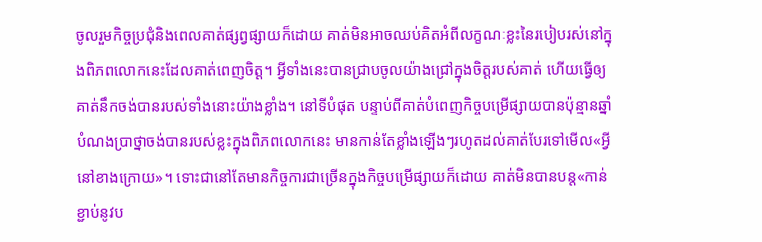ចូលរួមកិច្ចប្រជុំនិងពេលគាត់ផ្សព្វផ្សាយក៏ដោយ គាត់មិនអាចឈប់គិតអំពីលក្ខណៈខ្លះនៃរបៀបរស់នៅក្នុងពិភពលោកនេះដែលគាត់ពេញចិត្ត។ អ្វីទាំងនេះបានជ្រាបចូលយ៉ាងជ្រៅក្នុងចិត្តរបស់គាត់ ហើយធ្វើឲ្យគាត់នឹកចង់បានរបស់ទាំងនោះយ៉ាងខ្លាំង។ នៅទីបំផុត បន្ទាប់ពីគាត់បំពេញកិច្ចបម្រើផ្សាយបានប៉ុន្មានឆ្នាំ បំណងប្រាថ្នាចង់បានរបស់ខ្លះក្នុងពិភពលោកនេះ មានកាន់តែខ្លាំងឡើងៗរហូតដល់គាត់បែរទៅមើល«អ្វីនៅខាងក្រោយ»។ ទោះជានៅតែមានកិច្ចការជាច្រើនក្នុងកិច្ចបម្រើផ្សាយក៏ដោយ គាត់មិនបានបន្ត«កាន់ខ្ជាប់នូវប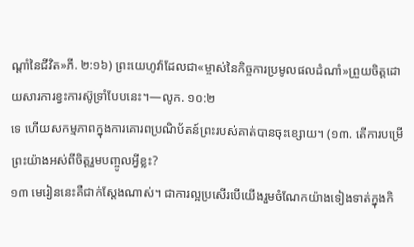ណ្ដាំនៃជីវិត»ភី. ២:១៦) ព្រះយេហូវ៉ាដែលជា«ម្ចាស់នៃកិច្ចការប្រមូលផលដំណាំ»ព្រួយចិត្តដោយសារការខ្វះការស៊ូទ្រាំបែបនេះ។—លូក. ១០:២
ទេ ហើយសកម្មភាពក្នុងការគោរពប្រណិប័តន៍ព្រះរបស់គាត់បានចុះខ្សោយ។ (១៣. តើការបម្រើព្រះយ៉ាងអស់ពីចិត្តរួមបញ្ចូលអ្វីខ្លះ?
១៣ មេរៀននេះគឺជាក់ស្តែងណាស់។ ជាការល្អប្រសើរបើយើងរួមចំណែកយ៉ាងទៀងទាត់ក្នុងកិ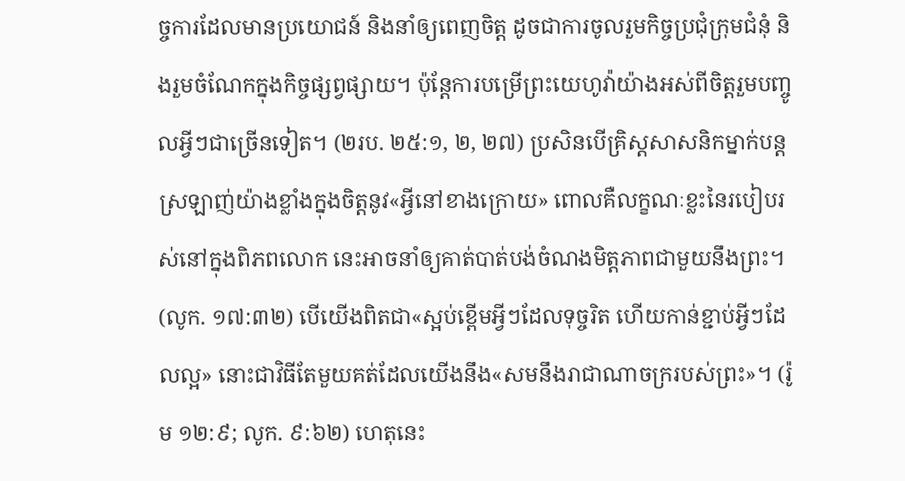ច្ចការដែលមានប្រយោជន៍ និងនាំឲ្យពេញចិត្ត ដូចជាការចូលរួមកិច្ចប្រជុំក្រុមជំនុំ និងរួមចំណែកក្នុងកិច្ចផ្សព្វផ្សាយ។ ប៉ុន្តែការបម្រើព្រះយេហូវ៉ាយ៉ាងអស់ពីចិត្តរួមបញ្ចូលអ្វីៗជាច្រើនទៀត។ (២រប. ២៥:១, ២, ២៧) ប្រសិនបើគ្រិស្តសាសនិកម្នាក់បន្តស្រឡាញ់យ៉ាងខ្លាំងក្នុងចិត្តនូវ«អ្វីនៅខាងក្រោយ» ពោលគឺលក្ខណៈខ្លះនៃរបៀបរស់នៅក្នុងពិភពលោក នេះអាចនាំឲ្យគាត់បាត់បង់ចំណងមិត្តភាពជាមួយនឹងព្រះ។ (លូក. ១៧:៣២) បើយើងពិតជា«ស្អប់ខ្ពើមអ្វីៗដែលទុច្ចរិត ហើយកាន់ខ្ជាប់អ្វីៗដែលល្អ» នោះជាវិធីតែមួយគត់ដែលយើងនឹង«សមនឹងរាជាណាចក្ររបស់ព្រះ»។ (រ៉ូម ១២:៩; លូក. ៩:៦២) ហេតុនេះ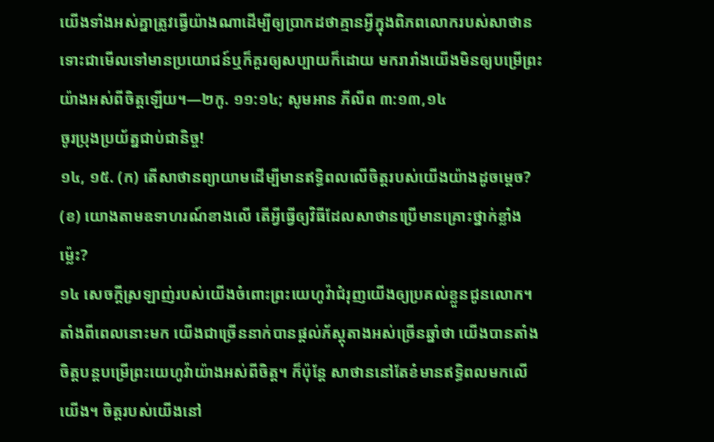យើងទាំងអស់គ្នាត្រូវធ្វើយ៉ាងណាដើម្បីឲ្យប្រាកដថាគ្មានអ្វីក្នុងពិភពលោករបស់សាថាន ទោះជាមើលទៅមានប្រយោជន៍ឬក៏គួរឲ្យសប្បាយក៏ដោយ មករារាំងយើងមិនឲ្យបម្រើព្រះយ៉ាងអស់ពីចិត្តឡើយ។—២កូ. ១១:១៤; សូមអាន ភីលីព ៣:១៣,១៤
ចូរប្រុងប្រយ័ត្នជាប់ជានិច្ច!
១៤, ១៥. (ក) តើសាថានព្យាយាមដើម្បីមានឥទ្ធិពលលើចិត្តរបស់យើងយ៉ាងដូចម្ដេច? (ខ) យោងតាមឧទាហរណ៍ខាងលើ តើអ្វីធ្វើឲ្យវិធីដែលសាថានប្រើមានគ្រោះថ្នាក់ខ្លាំងម្ល៉េះ?
១៤ សេចក្ដីស្រឡាញ់របស់យើងចំពោះព្រះយេហូវ៉ាជំរុញយើងឲ្យប្រគល់ខ្លួនជូនលោក។ តាំងពីពេលនោះមក យើងជាច្រើននាក់បានផ្ដល់ភ័ស្តុតាងអស់ច្រើនឆ្នាំថា យើងបានតាំងចិត្តបន្តបម្រើព្រះយេហូវ៉ាយ៉ាងអស់ពីចិត្ត។ ក៏ប៉ុន្តែ សាថាននៅតែខំមានឥទ្ធិពលមកលើយើង។ ចិត្តរបស់យើងនៅ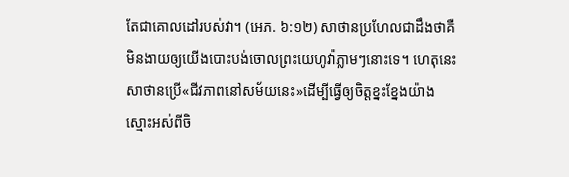តែជាគោលដៅរបស់វា។ (អេភ. ៦:១២) សាថានប្រហែលជាដឹងថាគឺមិនងាយឲ្យយើងបោះបង់ចោលព្រះយេហូវ៉ាភ្លាមៗនោះទេ។ ហេតុនេះ សាថានប្រើ«ជីវភាពនៅសម័យនេះ»ដើម្បីធ្វើឲ្យចិត្តខ្នះខ្នែងយ៉ាងស្មោះអស់ពីចិ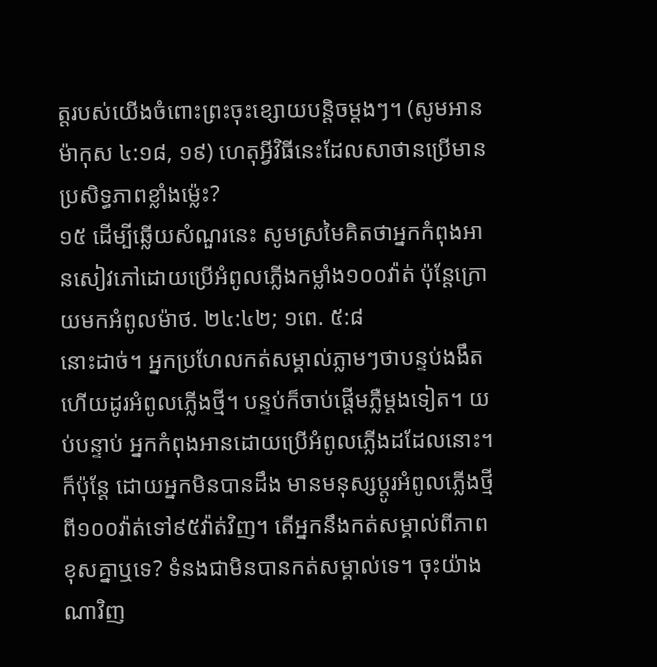ត្តរបស់យើងចំពោះព្រះចុះខ្សោយបន្ដិចម្ដងៗ។ (សូមអាន ម៉ាកុស ៤:១៨, ១៩) ហេតុអ្វីវិធីនេះដែលសាថានប្រើមានប្រសិទ្ធភាពខ្លាំងម្ល៉េះ?
១៥ ដើម្បីឆ្លើយសំណួរនេះ សូមស្រមៃគិតថាអ្នកកំពុងអានសៀវភៅដោយប្រើអំពូលភ្លើងកម្លាំង១០០វ៉ាត់ ប៉ុន្តែក្រោយមកអំពូលម៉ាថ. ២៤:៤២; ១ពេ. ៥:៨
នោះដាច់។ អ្នកប្រហែលកត់សម្គាល់ភ្លាមៗថាបន្ទប់ងងឹត ហើយដូរអំពូលភ្លើងថ្មី។ បន្ទប់ក៏ចាប់ផ្ដើមភ្លឺម្ដងទៀត។ យប់បន្ទាប់ អ្នកកំពុងអានដោយប្រើអំពូលភ្លើងដដែលនោះ។ ក៏ប៉ុន្តែ ដោយអ្នកមិនបានដឹង មានមនុស្សប្ដូរអំពូលភ្លើងថ្មីពី១០០វ៉ាត់ទៅ៩៥វ៉ាត់វិញ។ តើអ្នកនឹងកត់សម្គាល់ពីភាពខុសគ្នាឬទេ? ទំនងជាមិនបានកត់សម្គាល់ទេ។ ចុះយ៉ាងណាវិញ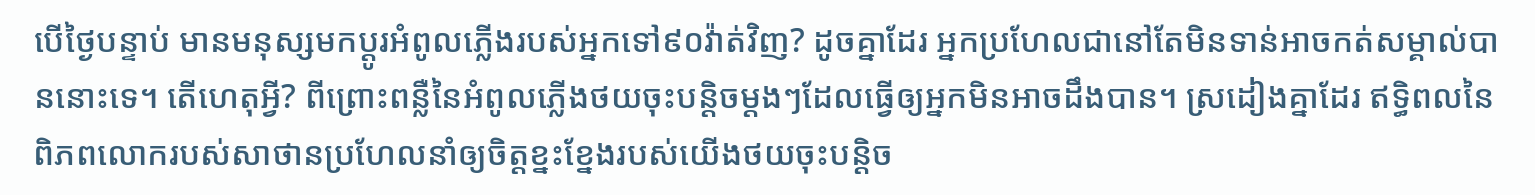បើថ្ងៃបន្ទាប់ មានមនុស្សមកប្ដូរអំពូលភ្លើងរបស់អ្នកទៅ៩០វ៉ាត់វិញ? ដូចគ្នាដែរ អ្នកប្រហែលជានៅតែមិនទាន់អាចកត់សម្គាល់បាននោះទេ។ តើហេតុអ្វី? ពីព្រោះពន្លឺនៃអំពូលភ្លើងថយចុះបន្ដិចម្ដងៗដែលធ្វើឲ្យអ្នកមិនអាចដឹងបាន។ ស្រដៀងគ្នាដែរ ឥទ្ធិពលនៃពិភពលោករបស់សាថានប្រហែលនាំឲ្យចិត្តខ្នះខ្នែងរបស់យើងថយចុះបន្ដិច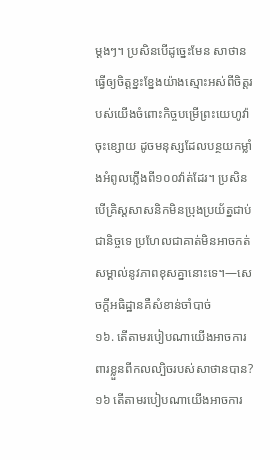ម្ដងៗ។ ប្រសិនបើដូច្នេះមែន សាថានធ្វើឲ្យចិត្តខ្នះខ្នែងយ៉ាងស្មោះអស់ពីចិត្តរបស់យើងចំពោះកិច្ចបម្រើព្រះយេហូវ៉ាចុះខ្សោយ ដូចមនុស្សដែលបន្ថយកម្លាំងអំពូលភ្លើងពី១០០វ៉ាត់ដែរ។ ប្រសិនបើគ្រិស្តសាសនិកមិនប្រុងប្រយ័ត្នជាប់ជានិច្ចទេ ប្រហែលជាគាត់មិនអាចកត់សម្គាល់នូវភាពខុសគ្នានោះទេ។—សេចក្ដីអធិដ្ឋានគឺសំខាន់ចាំបាច់
១៦. តើតាមរបៀបណាយើងអាចការពារខ្លួនពីកលល្បិចរបស់សាថានបាន?
១៦ តើតាមរបៀបណាយើងអាចការ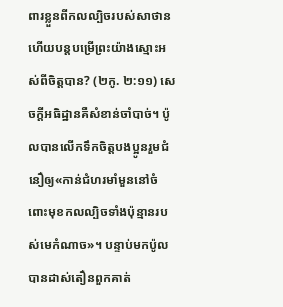ពារខ្លួនពីកលល្បិចរបស់សាថាន ហើយបន្តបម្រើព្រះយ៉ាងស្មោះអស់ពីចិត្តបាន? (២កូ. ២:១១) សេចក្ដីអធិដ្ឋានគឺសំខាន់ចាំបាច់។ ប៉ូលបានលើកទឹកចិត្តបងប្អូនរួមជំនឿឲ្យ«កាន់ជំហរមាំមួននៅចំពោះមុខកលល្បិចទាំងប៉ុន្មានរបស់មេកំណាច»។ បន្ទាប់មកប៉ូលបានដាស់តឿនពួកគាត់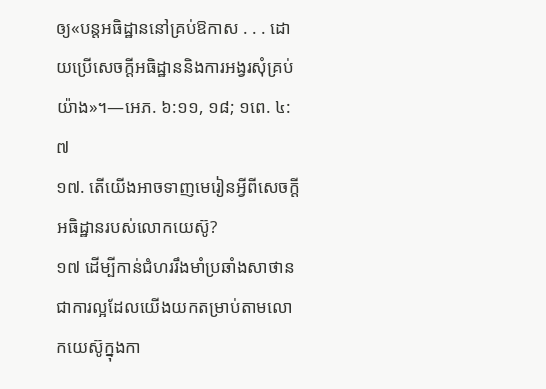ឲ្យ«បន្តអធិដ្ឋាននៅគ្រប់ឱកាស . . . ដោយប្រើសេចក្ដីអធិដ្ឋាននិងការអង្វរសុំគ្រប់យ៉ាង»។—អេភ. ៦:១១, ១៨; ១ពេ. ៤:៧
១៧. តើយើងអាចទាញមេរៀនអ្វីពីសេចក្ដីអធិដ្ឋានរបស់លោកយេស៊ូ?
១៧ ដើម្បីកាន់ជំហររឹងមាំប្រឆាំងសាថាន ជាការល្អដែលយើងយកតម្រាប់តាមលោកយេស៊ូក្នុងកា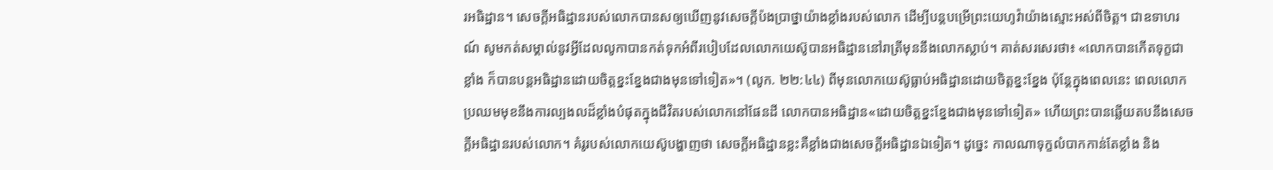រអធិដ្ឋាន។ សេចក្ដីអធិដ្ឋានរបស់លោកបានសឲ្យឃើញនូវសេចក្ដីប៉ងប្រាថ្នាយ៉ាងខ្លាំងរបស់លោក ដើម្បីបន្តបម្រើព្រះយេហូវ៉ាយ៉ាងស្មោះអស់ពីចិត្ត។ ជាឧទាហរណ៍ សូមកត់សម្គាល់នូវអ្វីដែលលូកាបានកត់ទុកអំពីរបៀបដែលលោកយេស៊ូបានអធិដ្ឋាននៅរាត្រីមុននឹងលោកស្លាប់។ គាត់សរសេរថា៖ «លោកបានកើតទុក្ខជាខ្លាំង ក៏បានបន្តអធិដ្ឋានដោយចិត្តខ្នះខ្នែងជាងមុនទៅទៀត»។ (លូក. ២២:៤៤) ពីមុនលោកយេស៊ូធ្លាប់អធិដ្ឋានដោយចិត្តខ្នះខ្នែង ប៉ុន្តែក្នុងពេលនេះ ពេលលោកប្រឈមមុខនឹងការល្បងលដ៏ខ្លាំងបំផុតក្នុងជីវិតរបស់លោកនៅផែនដី លោកបានអធិដ្ឋាន«ដោយចិត្តខ្នះខ្នែងជាងមុនទៅទៀត» ហើយព្រះបានឆ្លើយតបនឹងសេចក្ដីអធិដ្ឋានរបស់លោក។ គំរូរបស់លោកយេស៊ូបង្ហាញថា សេចក្ដីអធិដ្ឋានខ្លះគឺខ្លាំងជាងសេចក្ដីអធិដ្ឋានឯទៀត។ ដូច្នេះ កាលណាទុក្ខលំបាកកាន់តែខ្លាំង និង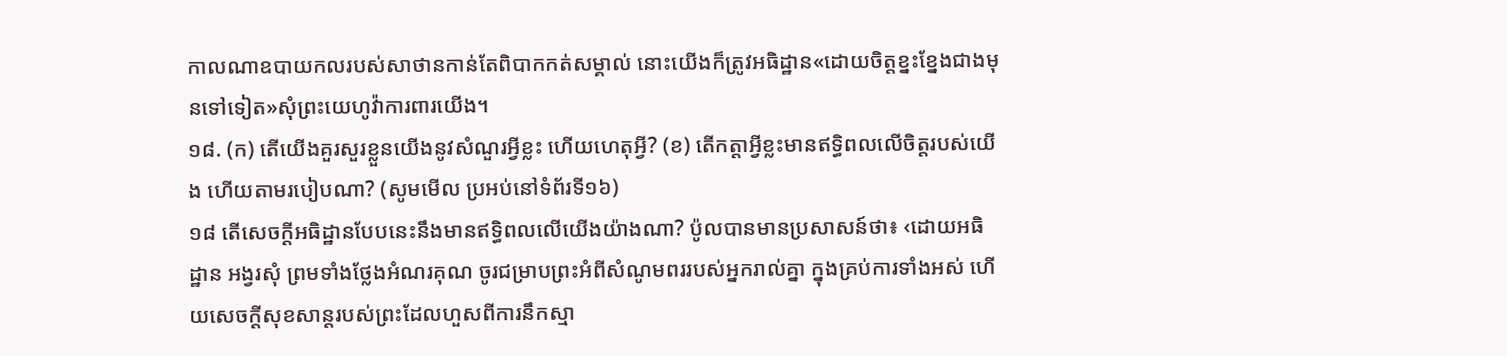កាលណាឧបាយកលរបស់សាថានកាន់តែពិបាកកត់សម្គាល់ នោះយើងក៏ត្រូវអធិដ្ឋាន«ដោយចិត្តខ្នះខ្នែងជាងមុនទៅទៀត»សុំព្រះយេហូវ៉ាការពារយើង។
១៨. (ក) តើយើងគួរសួរខ្លួនយើងនូវសំណួរអ្វីខ្លះ ហើយហេតុអ្វី? (ខ) តើកត្ដាអ្វីខ្លះមានឥទ្ធិពលលើចិត្តរបស់យើង ហើយតាមរបៀបណា? (សូមមើល ប្រអប់នៅទំព័រទី១៦)
១៨ តើសេចក្ដីអធិដ្ឋានបែបនេះនឹងមានឥទ្ធិពលលើយើងយ៉ាងណា? ប៉ូលបានមានប្រសាសន៍ថា៖ ‹ដោយអធិដ្ឋាន អង្វរសុំ ព្រមទាំងថ្លែងអំណរគុណ ចូរជម្រាបព្រះអំពីសំណូមពររបស់អ្នករាល់គ្នា ក្នុងគ្រប់ការទាំងអស់ ហើយសេចក្ដីសុខសាន្តរបស់ព្រះដែលហួសពីការនឹកស្មា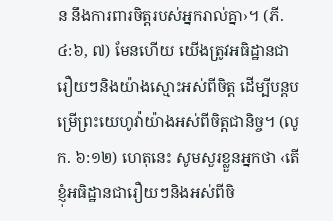ន នឹងការពារចិត្តរបស់អ្នករាល់គ្នា›។ (ភី. ៤:៦, ៧) មែនហើយ យើងត្រូវអធិដ្ឋានជារឿយៗនិងយ៉ាងស្មោះអស់ពីចិត្ត ដើម្បីបន្តបម្រើព្រះយេហូវ៉ាយ៉ាងអស់ពីចិត្តជានិច្ច។ (លូក. ៦:១២) ហេតុនេះ សូមសួរខ្លួនអ្នកថា ‹តើខ្ញុំអធិដ្ឋានជារឿយៗនិងអស់ពីចិ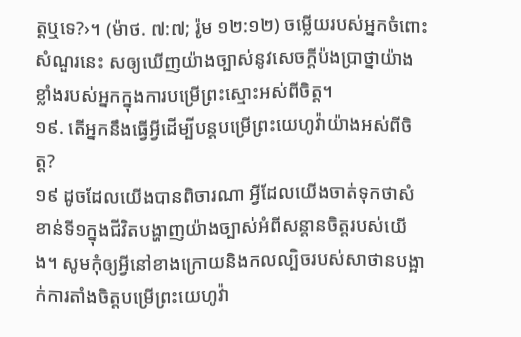ត្តឬទេ?›។ (ម៉ាថ. ៧:៧; រ៉ូម ១២:១២) ចម្លើយរបស់អ្នកចំពោះសំណួរនេះ សឲ្យឃើញយ៉ាងច្បាស់នូវសេចក្ដីប៉ងប្រាថ្នាយ៉ាងខ្លាំងរបស់អ្នកក្នុងការបម្រើព្រះស្មោះអស់ពីចិត្ត។
១៩. តើអ្នកនឹងធ្វើអ្វីដើម្បីបន្តបម្រើព្រះយេហូវ៉ាយ៉ាងអស់ពីចិត្ត?
១៩ ដូចដែលយើងបានពិចារណា អ្វីដែលយើងចាត់ទុកថាសំខាន់ទី១ក្នុងជីវិតបង្ហាញយ៉ាងច្បាស់អំពីសន្ដានចិត្តរបស់យើង។ សូមកុំឲ្យអ្វីនៅខាងក្រោយនិងកលល្បិចរបស់សាថានបង្អាក់ការតាំងចិត្តបម្រើព្រះយេហូវ៉ា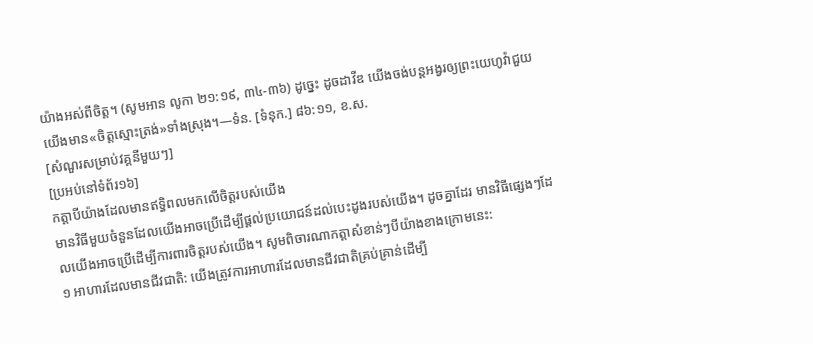យ៉ាងអស់ពីចិត្ត។ (សូមអាន លូកា ២១:១៩, ៣៤-៣៦) ដូច្នេះ ដូចដាវីឌ យើងចង់បន្តអង្វរឲ្យព្រះយេហូវ៉ាជួយយើងមាន«ចិត្តស្មោះត្រង់»ទាំងស្រុង។—ទំន. [ទំនុក.] ៨៦:១១, ខ.ស.
[សំណួរសម្រាប់វគ្គនីមួយៗ]
[ប្រអប់នៅទំព័រ១៦]
កត្ដាបីយ៉ាងដែលមានឥទ្ធិពលមកលើចិត្តរបស់យើង
មានវិធីមួយចំនួនដែលយើងអាចប្រើដើម្បីផ្ដល់ប្រយោជន៍ដល់បេះដូងរបស់យើង។ ដូចគ្នាដែរ មានវិធីផ្សេងៗដែលយើងអាចប្រើដើម្បីការពារចិត្តរបស់យើង។ សូមពិចារណាកត្ដាសំខាន់ៗបីយ៉ាងខាងក្រោមនេះ:
១ អាហារដែលមានជីវជាតិ: យើងត្រូវការអាហារដែលមានជីវជាតិគ្រប់គ្រាន់ដើម្បី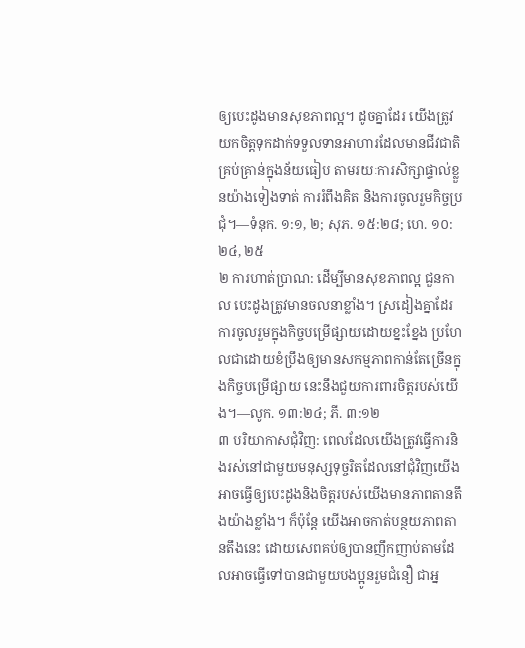ឲ្យបេះដូងមានសុខភាពល្អ។ ដូចគ្នាដែរ យើងត្រូវយកចិត្តទុកដាក់ទទួលទានអាហារដែលមានជីវជាតិគ្រប់គ្រាន់ក្នុងន័យធៀប តាមរយៈការសិក្សាផ្ទាល់ខ្លួនយ៉ាងទៀងទាត់ ការរំពឹងគិត និងការចូលរួមកិច្ចប្រជុំ។—ទំនុក. ១:១, ២; សុភ. ១៥:២៨; ហេ. ១០:២៤, ២៥
២ ការហាត់ប្រាណ: ដើម្បីមានសុខភាពល្អ ជួនកាល បេះដូងត្រូវមានចលនាខ្លាំង។ ស្រដៀងគ្នាដែរ ការចូលរួមក្នុងកិច្ចបម្រើផ្សាយដោយខ្នះខ្នែង ប្រហែលជាដោយខំប្រឹងឲ្យមានសកម្មភាពកាន់តែច្រើនក្នុងកិច្ចបម្រើផ្សាយ នេះនឹងជួយការពារចិត្តរបស់យើង។—លូក. ១៣:២៤; ភី. ៣:១២
៣ បរិយាកាសជុំវិញ: ពេលដែលយើងត្រូវធ្វើការនិងរស់នៅជាមួយមនុស្សទុច្ចរិតដែលនៅជុំវិញយើង អាចធ្វើឲ្យបេះដូងនិងចិត្តរបស់យើងមានភាពតានតឹងយ៉ាងខ្លាំង។ ក៏ប៉ុន្តែ យើងអាចកាត់បន្ថយភាពតានតឹងនេះ ដោយសេពគប់ឲ្យបានញឹកញាប់តាមដែលអាចធ្វើទៅបានជាមួយបងប្អូនរួមជំនឿ ជាអ្ន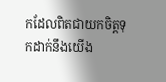កដែលពិតជាយកចិត្តទុកដាក់នឹងយើង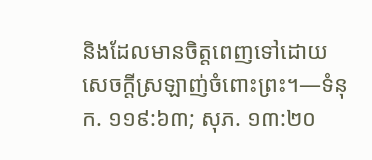និងដែលមានចិត្តពេញទៅដោយសេចក្ដីស្រឡាញ់ចំពោះព្រះ។—ទំនុក. ១១៩:៦៣; សុភ. ១៣:២០